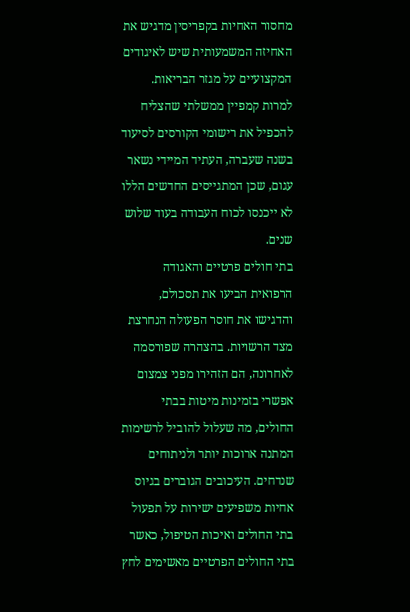מחסור האחיות בקפריסין מדגיש את האחיזה המשמעותית שיש לאיגודים המקצועיים על מגזר הבריאות. למרות קמפיין ממשלתי שהצליח להכפיל את רישומי הקורסים לסיעוד בשנה שעברה, העתיד המיידי נשאר עגום, שכן המתגייסים החדשים הללו לא ייכנסו לכוח העבודה בעוד שלוש שנים.
בתי חולים פרטיים והאגודה הרפואית הביעו את תסכולם, והדגישו את חוסר הפעולה הנחרצת מצד הרשויות. בהצהרה שפורסמה לאחרונה, הם הזהירו מפני צמצום אפשרי בזמינות מיטות בבתי החולים, מה שעלול להוביל לרשימות המתנה ארוכות יותר ולניתוחים שנדחים. העיכובים הגוברים בגיוס אחיות משפיעים ישירות על תפעול בתי החולים ואיכות הטיפול, כאשר בתי החולים הפרטיים מאשימים לחץ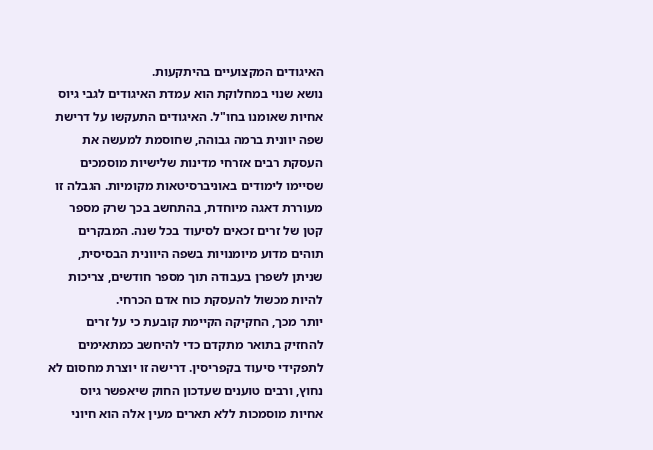האיגודים המקצועיים בהיתקעות.
נושא שנוי במחלוקת הוא עמדת האיגודים לגבי גיוס אחיות שאומנו בחו"ל. האיגודים התעקשו על דרישת שפה יוונית ברמה גבוהה, שחוסמת למעשה את העסקת רבים אזרחי מדינות שלישיות מוסמכים שסיימו לימודים באוניברסיטאות מקומיות. הגבלה זו מעוררת דאגה מיוחדת, בהתחשב בכך שרק מספר קטן של זרים זכאים לסיעוד בכל שנה. המבקרים תוהים מדוע מיומנויות בשפה היוונית הבסיסית, שניתן לשפרן בעבודה תוך מספר חודשים, צריכות להיות מכשול להעסקת כוח אדם הכרחי.
יותר מכך, החקיקה הקיימת קובעת כי על זרים להחזיק בתואר מתקדם כדי להיחשב כמתאימים לתפקידי סיעוד בקפריסין. דרישה זו יוצרת מחסום לא נחוץ, ורבים טוענים שעדכון החוק שיאפשר גיוס אחיות מוסמכות ללא תארים מעין אלה הוא חיוני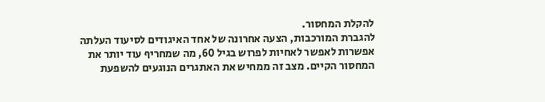להקלת המחסור.
להגברת המורכבות, הצעה אחרונה של אחד האיגודים לסיעוד העלתה אפשרות לאפשר לאחיות לפרוש בגיל 60, מה שמחריף עוד יותר את המחסור הקיים. מצב זה ממחיש את האתגרים הנוגעים להשפעת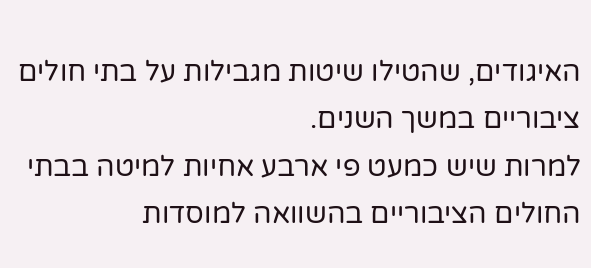האיגודים, שהטילו שיטות מגבילות על בתי חולים ציבוריים במשך השנים.
למרות שיש כמעט פי ארבע אחיות למיטה בבתי החולים הציבוריים בהשוואה למוסדות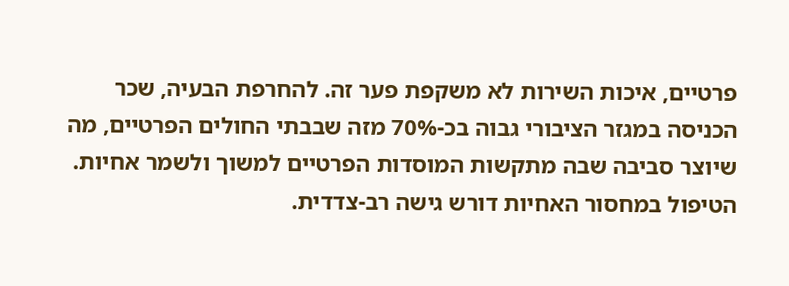פרטיים, איכות השירות לא משקפת פער זה. להחרפת הבעיה, שכר הכניסה במגזר הציבורי גבוה בכ-70% מזה שבבתי החולים הפרטיים, מה שיוצר סביבה שבה מתקשות המוסדות הפרטיים למשוך ולשמר אחיות.
הטיפול במחסור האחיות דורש גישה רב-צדדית.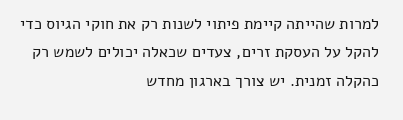למרות שהייתה קיימת פיתוי לשנות רק את חוקי הגיוס כדי להקל על העסקת זרים, צעדים שכאלה יכולים לשמש רק כהקלה זמנית. יש צורך בארגון מחדש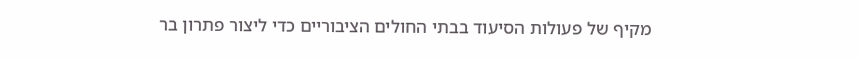מקיף של פעולות הסיעוד בבתי החולים הציבוריים כדי ליצור פתרון בר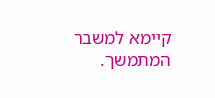קיימא למשבר המתמשך.